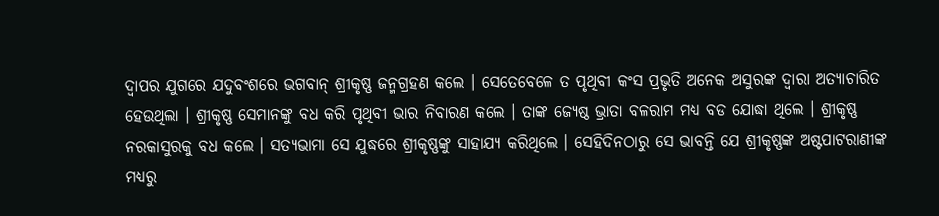ଦ୍ୱାପର ଯୁଗରେ ଯଦୁବଂଶରେ ଭଗବାନ୍ ଶ୍ରୀକୃଷ୍ଣ ଜନ୍ମଗ୍ରହଣ କଲେ । ସେତେବେଳେ ତ ପୃଥିବୀ କଂସ ପ୍ରଭୃତି ଅନେକ ଅସୁରଙ୍କ ଦ୍ୱାରା ଅତ୍ୟାଚାରିତ ହେଉଥିଲା । ଶ୍ରୀକୃଷ୍ଣ ସେମାନଙ୍କୁ ବଧ କରି ପୃଥିବୀ ଭାର ନିବାରଣ କଲେ । ତାଙ୍କ ଜ୍ୟେଷ୍ଠ ଭ୍ରାତା ବଳରାମ ମଧ୍ୟ ବଡ ଯୋଦ୍ଧା ଥିଲେ । ଶ୍ରୀକୃଷ୍ଣ ନରକାସୁରକୁ ବଧ କଲେ । ସତ୍ୟଭାମା ସେ ଯୁଦ୍ଧରେ ଶ୍ରୀକୃଷ୍ଣଙ୍କୁ ସାହାଯ୍ୟ କରିଥିଲେ । ସେହିଦିନଠାରୁ ସେ ଭାବନ୍ତି ଯେ ଶ୍ରୀକୃଷ୍ଣଙ୍କ ଅଷ୍ଟପାଟରାଣୀଙ୍କ ମଧ୍ୟରୁ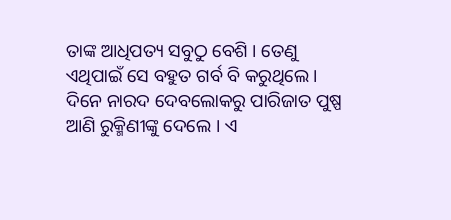ତାଙ୍କ ଆଧିପତ୍ୟ ସବୁଠୁ ବେଶି । ତେଣୁ ଏଥିପାଇଁ ସେ ବହୁତ ଗର୍ବ ବି କରୁଥିଲେ ।
ଦିନେ ନାରଦ ଦେବଲୋକରୁ ପାରିଜାତ ପୁଷ୍ପ ଆଣି ରୁକ୍ମିଣୀଙ୍କୁ ଦେଲେ । ଏ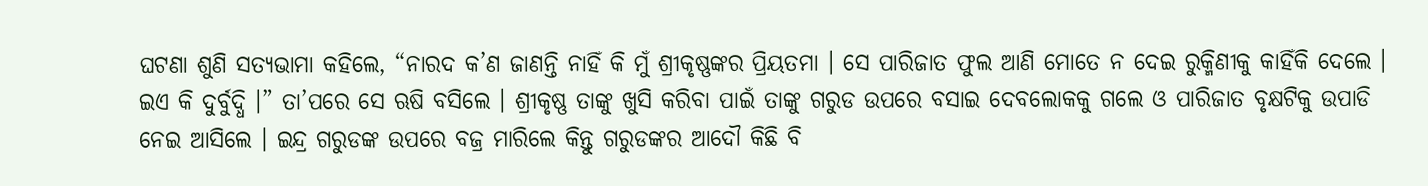ଘଟଣା ଶୁଣି ସତ୍ୟଭାମା କହିଲେ, “ନାରଦ କ’ଣ ଜାଣନ୍ତି ନାହିଁ କି ମୁଁ ଶ୍ରୀକୃଷ୍ଣଙ୍କର ପ୍ରିୟତମା । ସେ ପାରିଜାତ ଫୁଲ ଆଣି ମୋତେ ନ ଦେଇ ରୁକ୍ମିଣୀକୁ କାହିଁକି ଦେଲେ । ଇଏ କି ଦୁର୍ବୁଦ୍ଧି ।” ତା’ପରେ ସେ ଋଷି ବସିଲେ । ଶ୍ରୀକୃଷ୍ଣ ତାଙ୍କୁ ଖୁସି କରିବା ପାଇଁ ତାଙ୍କୁ ଗରୁଡ ଉପରେ ବସାଇ ଦେବଲୋକକୁ ଗଲେ ଓ ପାରିଜାତ ବୃକ୍ଷଟିକୁ ଉପାଡି ନେଇ ଆସିଲେ । ଇନ୍ଦ୍ର ଗରୁଡଙ୍କ ଉପରେ ବଜ୍ର ମାରିଲେ କିନ୍ତୁ ଗରୁଡଙ୍କର ଆଦୌ କିଛି ବି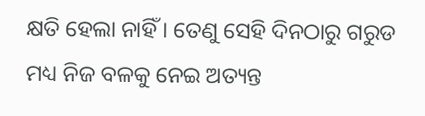କ୍ଷତି ହେଲା ନାହିଁ । ତେଣୁ ସେହି ଦିନଠାରୁ ଗରୁଡ ମଧ୍ୟ ନିଜ ବଳକୁ ନେଇ ଅତ୍ୟନ୍ତ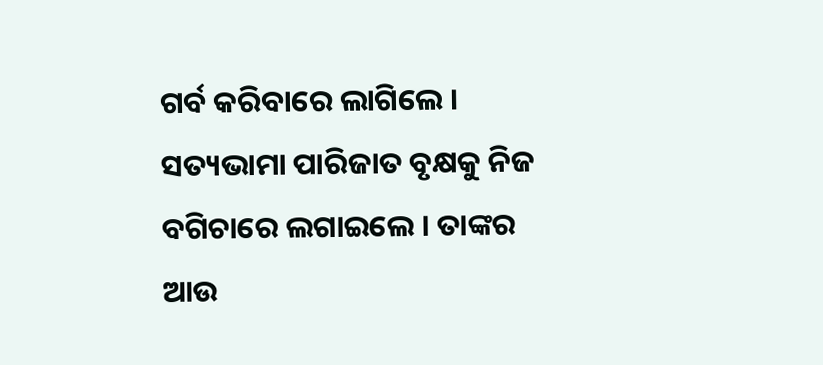ଗର୍ବ କରିବାରେ ଲାଗିଲେ । ସତ୍ୟଭାମା ପାରିଜାତ ବୃକ୍ଷକୁ ନିଜ ବଗିଚାରେ ଲଗାଇଲେ । ତାଙ୍କର ଆଉ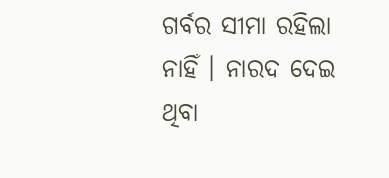ଗର୍ବର ସୀମା ରହିଲା ନାହିଁ । ନାରଦ ଦେଇ ଥିବା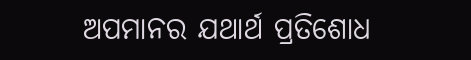ଅପମାନର ଯଥାର୍ଥ ପ୍ରତିଶୋଧ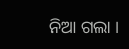ନିଆ ଗଲା ।